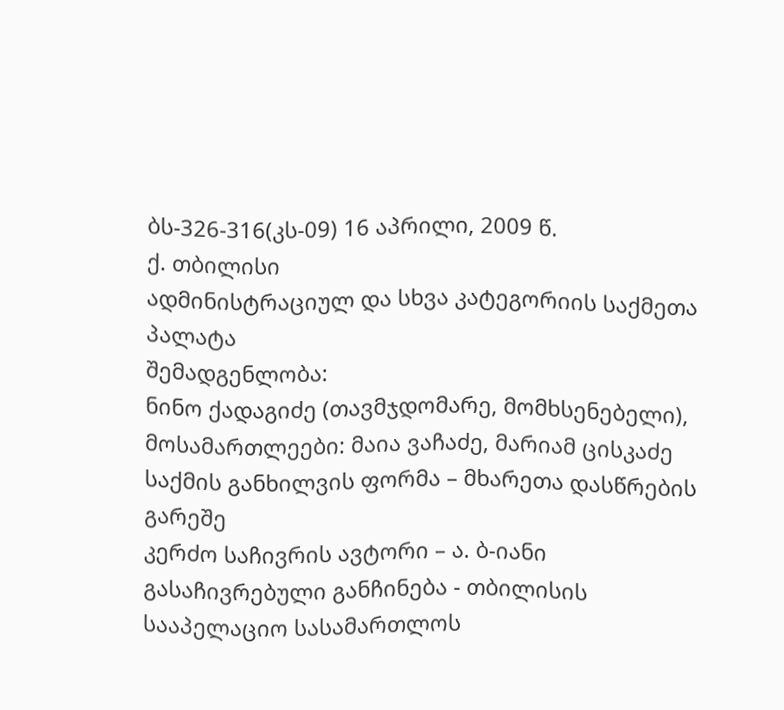ბს-326-316(კს-09) 16 აპრილი, 2009 წ.
ქ. თბილისი
ადმინისტრაციულ და სხვა კატეგორიის საქმეთა პალატა
შემადგენლობა:
ნინო ქადაგიძე (თავმჯდომარე, მომხსენებელი),
მოსამართლეები: მაია ვაჩაძე, მარიამ ცისკაძე
საქმის განხილვის ფორმა – მხარეთა დასწრების გარეშე
კერძო საჩივრის ავტორი – ა. ბ-იანი
გასაჩივრებული განჩინება - თბილისის სააპელაციო სასამართლოს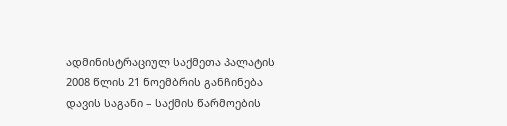ადმინისტრაციულ საქმეთა პალატის 2008 წლის 21 ნოემბრის განჩინება
დავის საგანი – საქმის წარმოების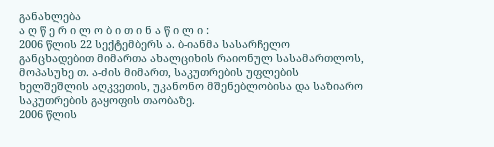განახლება
ა ღ წ ე რ ი ლ ო ბ ი თ ი ნ ა წ ი ლ ი :
2006 წლის 22 სექტემბერს ა. ბ-იანმა სასარჩელო განცხადებით მიმართა ახალციხის რაიონულ სასამართლოს, მოპასუხე თ. ა-ძის მიმართ, საკუთრების უფლების ხელშეშლის აღკვეთის, უკანონო მშენებლობისა და საზიარო საკუთრების გაყოფის თაობაზე.
2006 წლის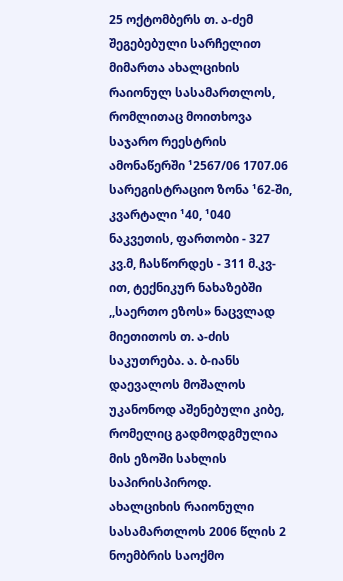25 ოქტომბერს თ. ა-ძემ შეგებებული სარჩელით მიმართა ახალციხის რაიონულ სასამართლოს, რომლითაც მოითხოვა საჯარო რეესტრის ამონაწერში ¹2567/06 1707.06 სარეგისტრაციო ზონა ¹62-ში, კვარტალი ¹40, ¹040 ნაკვეთის, ფართობი - 327 კვ.მ, ჩასწორდეს - 311 მ.კვ-ით, ტექნიკურ ნახაზებში ,,საერთო ეზოს» ნაცვლად მიეთითოს თ. ა-ძის საკუთრება. ა. ბ-იანს დაევალოს მოშალოს უკანონოდ აშენებული კიბე, რომელიც გადმოდგმულია მის ეზოში სახლის საპირისპიროდ.
ახალციხის რაიონული სასამართლოს 2006 წლის 2 ნოემბრის საოქმო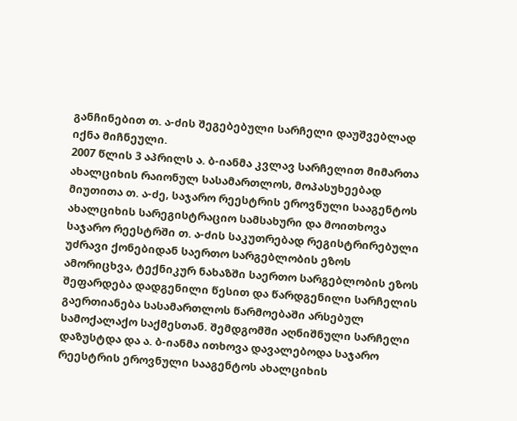განჩინებით თ. ა-ძის შეგებებული სარჩელი დაუშვებლად იქნა მიჩნეული.
2007 წლის 3 აპრილს ა. ბ-იანმა კვლავ სარჩელით მიმართა ახალციხის რაიონულ სასამართლოს, მოპასუხეებად მიუთითა თ. ა-ძე, საჯარო რეესტრის ეროვნული სააგენტოს ახალციხის სარეგისტრაციო სამსახური და მოითხოვა საჯარო რეესტრში თ. ა-ძის საკუთრებად რეგისტრირებული უძრავი ქონებიდან საერთო სარგებლობის ეზოს ამორიცხვა, ტექნიკურ ნახაზში საერთო სარგებლობის ეზოს შეფარდება დადგენილი წესით და წარდგენილი სარჩელის გაერთიანება სასამართლოს წარმოებაში არსებულ სამოქალაქო საქმესთან. შემდგომში აღნიშნული სარჩელი დაზუსტდა და ა. ბ-იანმა ითხოვა დავალებოდა საჯარო რეესტრის ეროვნული სააგენტოს ახალციხის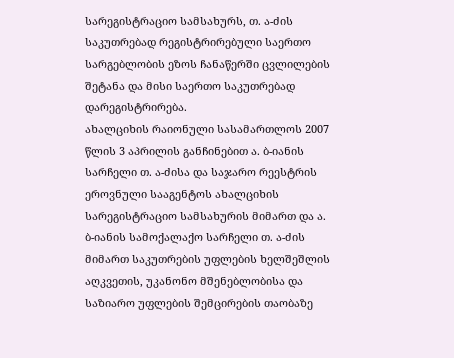სარეგისტრაციო სამსახურს, თ. ა-ძის საკუთრებად რეგისტრირებული საერთო სარგებლობის ეზოს ჩანაწერში ცვლილების შეტანა და მისი საერთო საკუთრებად დარეგისტრირება.
ახალციხის რაიონული სასამართლოს 2007 წლის 3 აპრილის განჩინებით ა. ბ-იანის სარჩელი თ. ა-ძისა და საჯარო რეესტრის ეროვნული სააგენტოს ახალციხის სარეგისტრაციო სამსახურის მიმართ და ა. ბ-იანის სამოქალაქო სარჩელი თ. ა-ძის მიმართ საკუთრების უფლების ხელშეშლის აღკვეთის, უკანონო მშენებლობისა და საზიარო უფლების შემცირების თაობაზე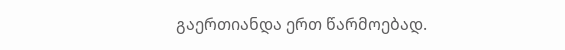გაერთიანდა ერთ წარმოებად.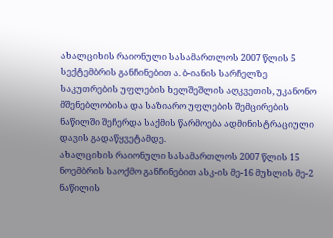ახალციხის რაიონული სასამართლოს 2007 წლის 5 სექტემბრის განჩინებით ა. ბ-იანის სარჩელზე საკუთრების უფლების ხელშეშლის აღკვეთის, უკანონო მშენებლობისა და საზიარო უფლების შემცირების ნაწილში შეჩერდა საქმის წარმოება ადმინისტრაციული დავის გადაწყვეტამდე.
ახალციხის რაიონული სასამართლოს 2007 წლის 15 ნოემბრის საოქმო განჩინებით ასკ-ის მე-16 მუხლის მე-2 ნაწილის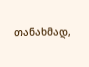თანახმად,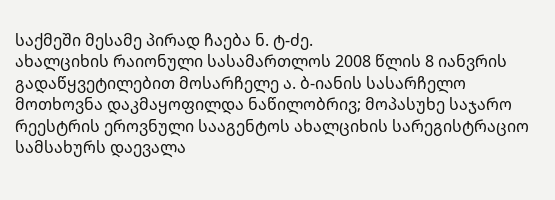საქმეში მესამე პირად ჩაება ნ. ტ-ძე.
ახალციხის რაიონული სასამართლოს 2008 წლის 8 იანვრის გადაწყვეტილებით მოსარჩელე ა. ბ-იანის სასარჩელო მოთხოვნა დაკმაყოფილდა ნაწილობრივ; მოპასუხე საჯარო რეესტრის ეროვნული სააგენტოს ახალციხის სარეგისტრაციო სამსახურს დაევალა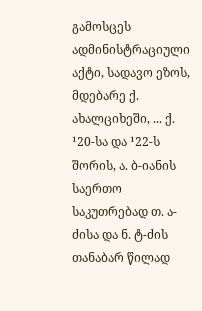გამოსცეს ადმინისტრაციული აქტი, სადავო ეზოს, მდებარე ქ. ახალციხეში, ... ქ. ¹20-სა და ¹22-ს შორის, ა. ბ-იანის საერთო საკუთრებად თ. ა-ძისა და ნ. ტ-ძის თანაბარ წილად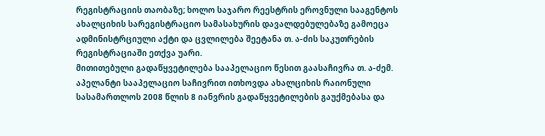რეგისტრაციის თაობაზე; ხოლო საჯარო რეესტრის ეროვნული სააგენტოს ახალციხის სარეგისტრაციო სამასახურის დავალდებულებაზე გამოეცა ადმინისტრციული აქტი და ცვლილება შეეტანა თ. ა-ძის საკუთრების რეგისტრაციაში ეთქვა უარი.
მითითებული გადაწყვეტილება სააპელაციო წესით გაასაჩივრა თ. ა-ძემ.
აპელანტი სააპელაციო საჩივრით ითხოვდა ახალციხის რაიონული სასამართლოს 2008 წლის 8 იანვრის გადაწყვეტილების გაუქმებასა და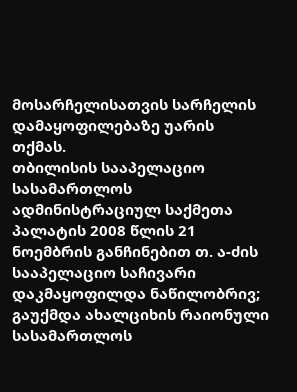მოსარჩელისათვის სარჩელის დამაყოფილებაზე უარის თქმას.
თბილისის სააპელაციო სასამართლოს ადმინისტრაციულ საქმეთა პალატის 2008 წლის 21 ნოემბრის განჩინებით თ. ა-ძის სააპელაციო საჩივარი დაკმაყოფილდა ნაწილობრივ; გაუქმდა ახალციხის რაიონული სასამართლოს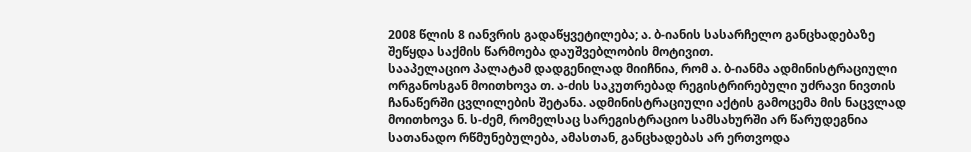2008 წლის 8 იანვრის გადაწყვეტილება; ა. ბ-იანის სასარჩელო განცხადებაზე შეწყდა საქმის წარმოება დაუშვებლობის მოტივით.
სააპელაციო პალატამ დადგენილად მიიჩნია, რომ ა. ბ-იანმა ადმინისტრაციული ორგანოსგან მოითხოვა თ. ა-ძის საკუთრებად რეგისტრირებული უძრავი ნივთის ჩანაწერში ცვლილების შეტანა. ადმინისტრაციული აქტის გამოცემა მის ნაცვლად მოითხოვა ნ. ს-ძემ, რომელსაც სარეგისტრაციო სამსახურში არ წარუდეგნია სათანადო რწმუნებულება, ამასთან, განცხადებას არ ერთვოდა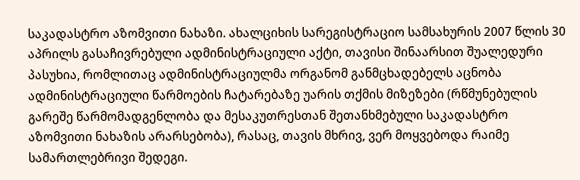საკადასტრო აზომვითი ნახაზი. ახალციხის სარეგისტრაციო სამსახურის 2007 წლის 30 აპრილს გასაჩივრებული ადმინისტრაციული აქტი, თავისი შინაარსით შუალედური პასუხია, რომლითაც ადმინისტრაციულმა ორგანომ განმცხადებელს აცნობა ადმინისტრაციული წარმოების ჩატარებაზე უარის თქმის მიზეზები (რწმუნებულის გარეშე წარმომადგენლობა და მესაკუთრესთან შეთანხმებული საკადასტრო აზომვითი ნახაზის არარსებობა), რასაც, თავის მხრივ, ვერ მოყვებოდა რაიმე სამართლებრივი შედეგი.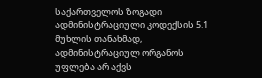საქართველოს ზოგადი ადმინისტრაციული კოდექსის 5.1 მუხლის თანახმად, ადმინისტრაციულ ორგანოს უფლება არ აქვს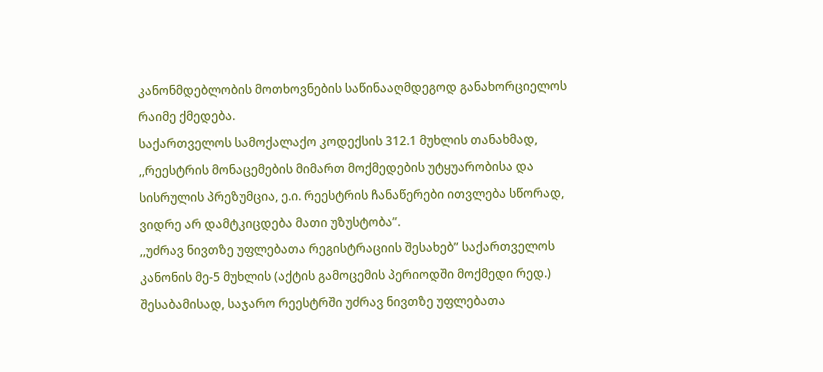კანონმდებლობის მოთხოვნების საწინააღმდეგოდ განახორციელოს რაიმე ქმედება.
საქართველოს სამოქალაქო კოდექსის 312.1 მუხლის თანახმად, ,,რეესტრის მონაცემების მიმართ მოქმედების უტყუარობისა და სისრულის პრეზუმცია, ე.ი. რეესტრის ჩანაწერები ითვლება სწორად, ვიდრე არ დამტკიცდება მათი უზუსტობა”.
,,უძრავ ნივთზე უფლებათა რეგისტრაციის შესახებ” საქართველოს კანონის მე-5 მუხლის (აქტის გამოცემის პერიოდში მოქმედი რედ.) შესაბამისად, საჯარო რეესტრში უძრავ ნივთზე უფლებათა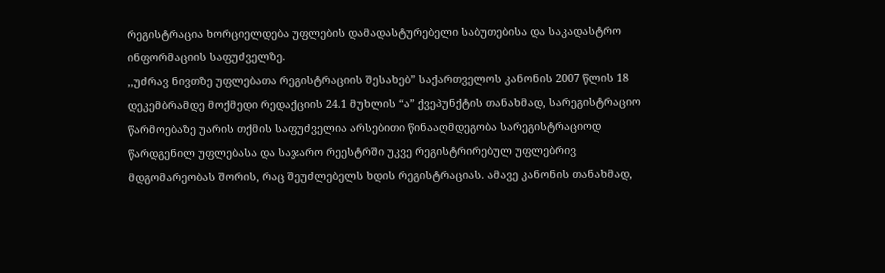რეგისტრაცია ხორციელდება უფლების დამადასტურებელი საბუთებისა და საკადასტრო ინფორმაციის საფუძველზე.
,,უძრავ ნივთზე უფლებათა რეგისტრაციის შესახებ” საქართველოს კანონის 2007 წლის 18 დეკემბრამდე მოქმედი რედაქციის 24.1 მუხლის “ა” ქვეპუნქტის თანახმად, სარეგისტრაციო წარმოებაზე უარის თქმის საფუძველია არსებითი წინააღმდეგობა სარეგისტრაციოდ წარდგენილ უფლებასა და საჯარო რეესტრში უკვე რეგისტრირებულ უფლებრივ მდგომარეობას შორის, რაც შეუძლებელს ხდის რეგისტრაციას. ამავე კანონის თანახმად,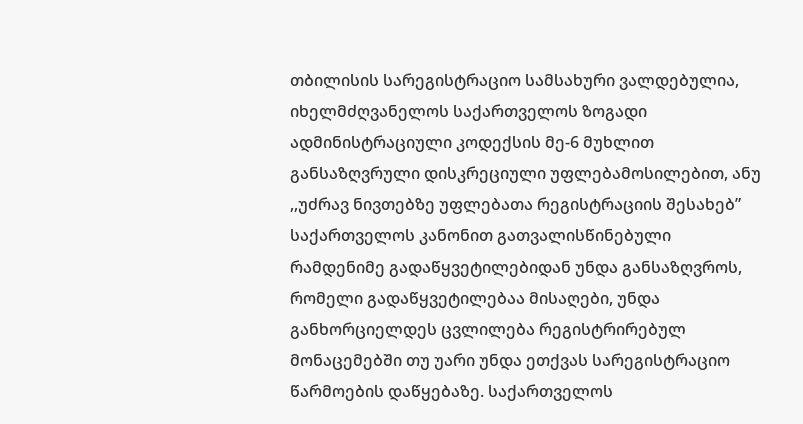თბილისის სარეგისტრაციო სამსახური ვალდებულია, იხელმძღვანელოს საქართველოს ზოგადი ადმინისტრაციული კოდექსის მე-6 მუხლით განსაზღვრული დისკრეციული უფლებამოსილებით, ანუ ,,უძრავ ნივთებზე უფლებათა რეგისტრაციის შესახებ” საქართველოს კანონით გათვალისწინებული რამდენიმე გადაწყვეტილებიდან უნდა განსაზღვროს, რომელი გადაწყვეტილებაა მისაღები, უნდა განხორციელდეს ცვლილება რეგისტრირებულ მონაცემებში თუ უარი უნდა ეთქვას სარეგისტრაციო წარმოების დაწყებაზე. საქართველოს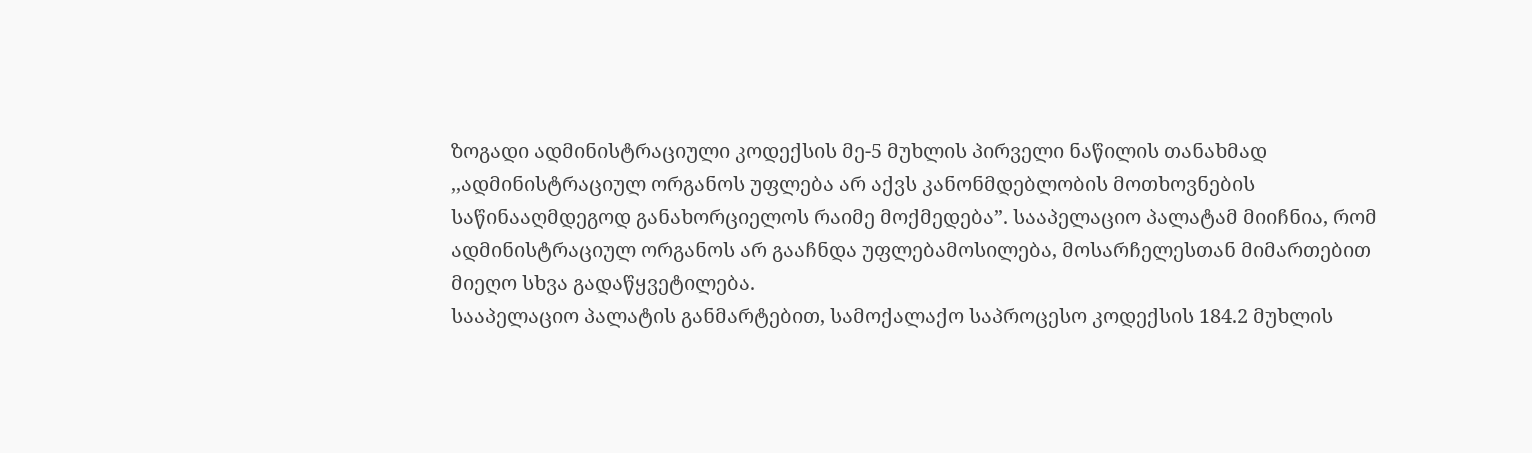ზოგადი ადმინისტრაციული კოდექსის მე-5 მუხლის პირველი ნაწილის თანახმად ,,ადმინისტრაციულ ორგანოს უფლება არ აქვს კანონმდებლობის მოთხოვნების საწინააღმდეგოდ განახორციელოს რაიმე მოქმედება”. სააპელაციო პალატამ მიიჩნია, რომ ადმინისტრაციულ ორგანოს არ გააჩნდა უფლებამოსილება, მოსარჩელესთან მიმართებით მიეღო სხვა გადაწყვეტილება.
სააპელაციო პალატის განმარტებით, სამოქალაქო საპროცესო კოდექსის 184.2 მუხლის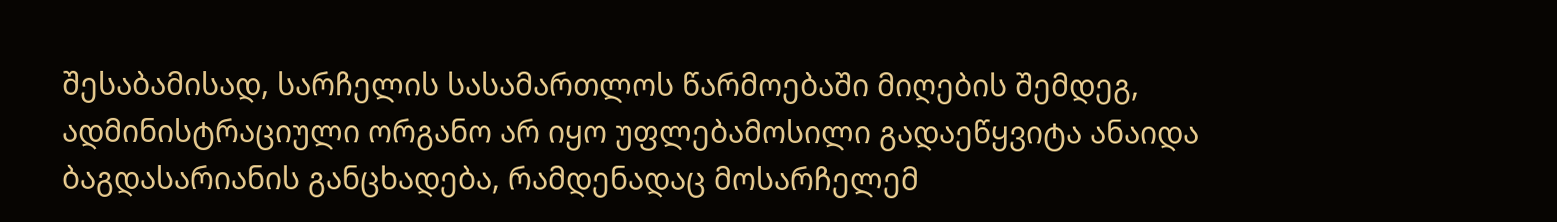შესაბამისად, სარჩელის სასამართლოს წარმოებაში მიღების შემდეგ, ადმინისტრაციული ორგანო არ იყო უფლებამოსილი გადაეწყვიტა ანაიდა ბაგდასარიანის განცხადება, რამდენადაც მოსარჩელემ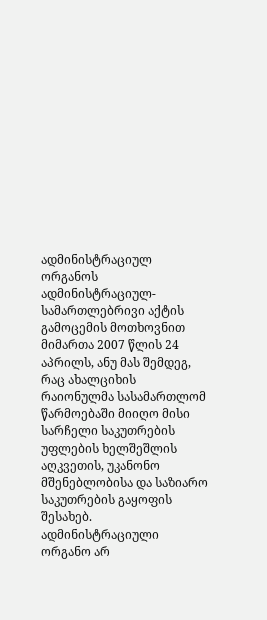ადმინისტრაციულ ორგანოს ადმინისტრაციულ-სამართლებრივი აქტის გამოცემის მოთხოვნით მიმართა 2007 წლის 24 აპრილს, ანუ მას შემდეგ, რაც ახალციხის რაიონულმა სასამართლომ წარმოებაში მიიღო მისი სარჩელი საკუთრების უფლების ხელშეშლის აღკვეთის, უკანონო მშენებლობისა და საზიარო საკუთრების გაყოფის შესახებ. ადმინისტრაციული ორგანო არ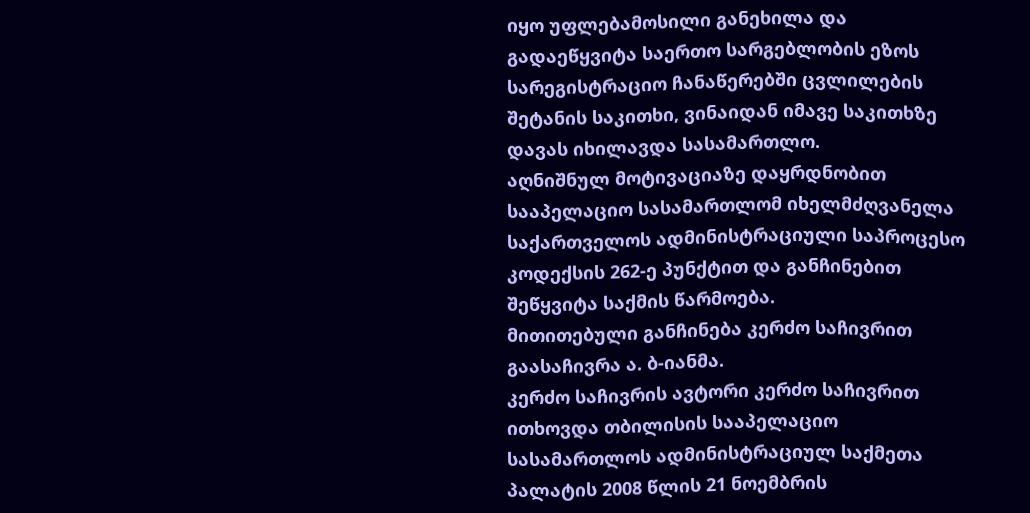იყო უფლებამოსილი განეხილა და გადაეწყვიტა საერთო სარგებლობის ეზოს სარეგისტრაციო ჩანაწერებში ცვლილების შეტანის საკითხი, ვინაიდან იმავე საკითხზე დავას იხილავდა სასამართლო.
აღნიშნულ მოტივაციაზე დაყრდნობით სააპელაციო სასამართლომ იხელმძღვანელა საქართველოს ადმინისტრაციული საპროცესო კოდექსის 262-ე პუნქტით და განჩინებით შეწყვიტა საქმის წარმოება.
მითითებული განჩინება კერძო საჩივრით გაასაჩივრა ა. ბ-იანმა.
კერძო საჩივრის ავტორი კერძო საჩივრით ითხოვდა თბილისის სააპელაციო სასამართლოს ადმინისტრაციულ საქმეთა პალატის 2008 წლის 21 ნოემბრის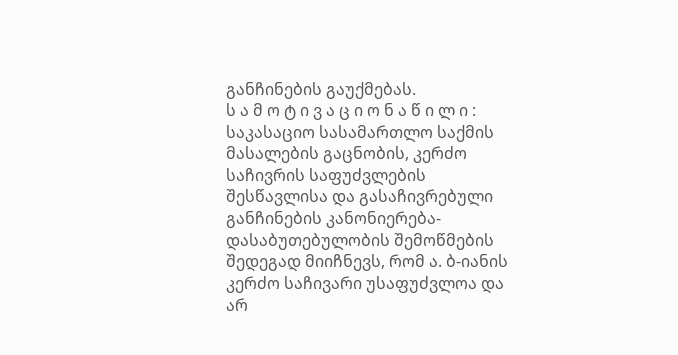განჩინების გაუქმებას.
ს ა მ ო ტ ი ვ ა ც ი ო ნ ა წ ი ლ ი :
საკასაციო სასამართლო საქმის მასალების გაცნობის, კერძო საჩივრის საფუძვლების შესწავლისა და გასაჩივრებული განჩინების კანონიერება-დასაბუთებულობის შემოწმების შედეგად მიიჩნევს, რომ ა. ბ-იანის კერძო საჩივარი უსაფუძვლოა და არ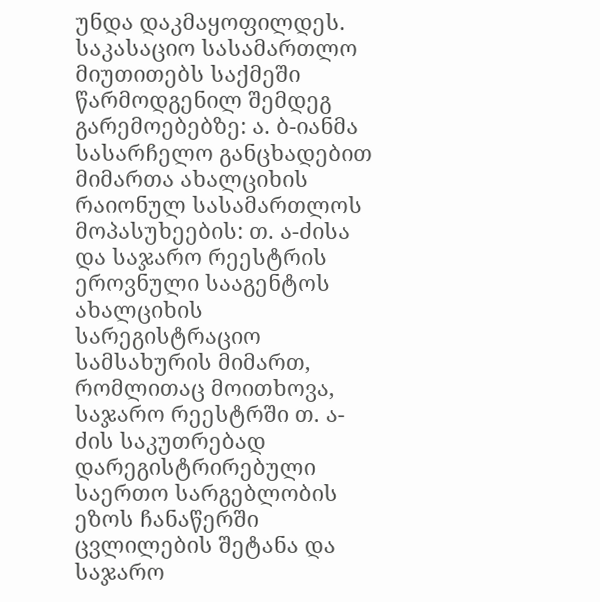უნდა დაკმაყოფილდეს.
საკასაციო სასამართლო მიუთითებს საქმეში წარმოდგენილ შემდეგ გარემოებებზე: ა. ბ-იანმა სასარჩელო განცხადებით მიმართა ახალციხის რაიონულ სასამართლოს მოპასუხეების: თ. ა-ძისა და საჯარო რეესტრის ეროვნული სააგენტოს ახალციხის სარეგისტრაციო სამსახურის მიმართ, რომლითაც მოითხოვა, საჯარო რეესტრში თ. ა-ძის საკუთრებად დარეგისტრირებული საერთო სარგებლობის ეზოს ჩანაწერში ცვლილების შეტანა და საჯარო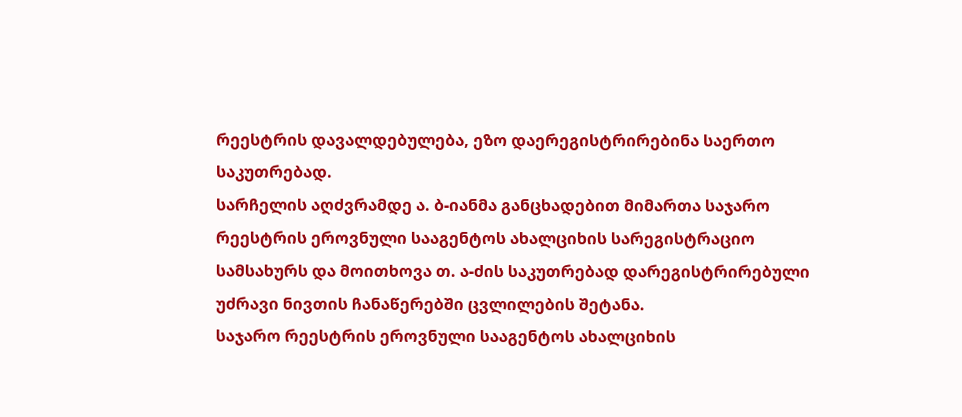რეესტრის დავალდებულება, ეზო დაერეგისტრირებინა საერთო საკუთრებად.
სარჩელის აღძვრამდე ა. ბ-იანმა განცხადებით მიმართა საჯარო რეესტრის ეროვნული სააგენტოს ახალციხის სარეგისტრაციო სამსახურს და მოითხოვა თ. ა-ძის საკუთრებად დარეგისტრირებული უძრავი ნივთის ჩანაწერებში ცვლილების შეტანა.
საჯარო რეესტრის ეროვნული სააგენტოს ახალციხის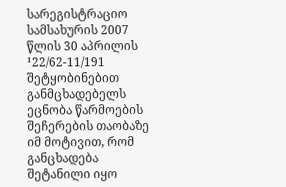სარეგისტრაციო სამსახურის 2007 წლის 30 აპრილის ¹22/62-11/191 შეტყობინებით განმცხადებელს ეცნობა წარმოების შეჩერების თაობაზე იმ მოტივით, რომ განცხადება შეტანილი იყო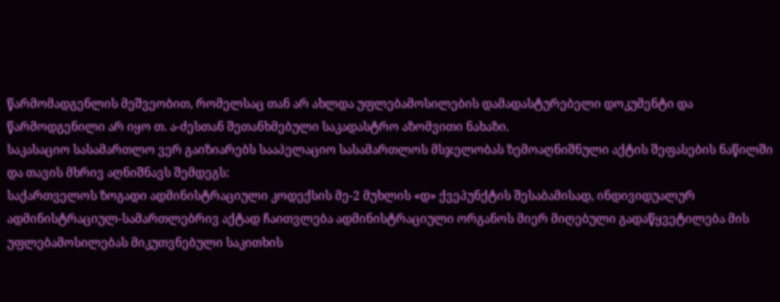წარმომადგენლის მეშვეობით, რომელსაც თან არ ახლდა უფლებამოსილების დამადასტურებელი დოკუმენტი და წარმოდგენილი არ იყო თ. ა-ძესთან შეთანხმებული საკადასტრო აზომვითი ნახაზი.
საკასაციო სასამართლო ვერ გაიზიარებს სააპელაციო სასამართლოს მსჯელობას ზემოაღნიშნული აქტის შეფასების ნაწილში და თავის მხრივ აღნიშნავს შემდეგს:
საქართველოს ზოგადი ადმინისტრაციული კოდექსის მე-2 მუხლის «დ» ქვეპუნქტის შესაბამისად, ინდივიდუალურ ადმინისტრაციულ-სამართლებრივ აქტად ჩაითვლება ადმინისტრაციული ორგანოს მიერ მიღებული გადაწყვეტილება მის უფლებამოსილებას მიკუთვნებული საკითხის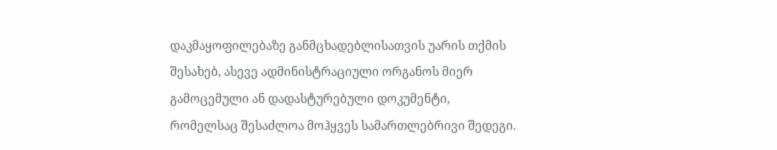დაკმაყოფილებაზე განმცხადებლისათვის უარის თქმის შესახებ, ასევე ადმინისტრაციული ორგანოს მიერ გამოცემული ან დადასტურებული დოკუმენტი, რომელსაც შესაძლოა მოჰყვეს სამართლებრივი შედეგი.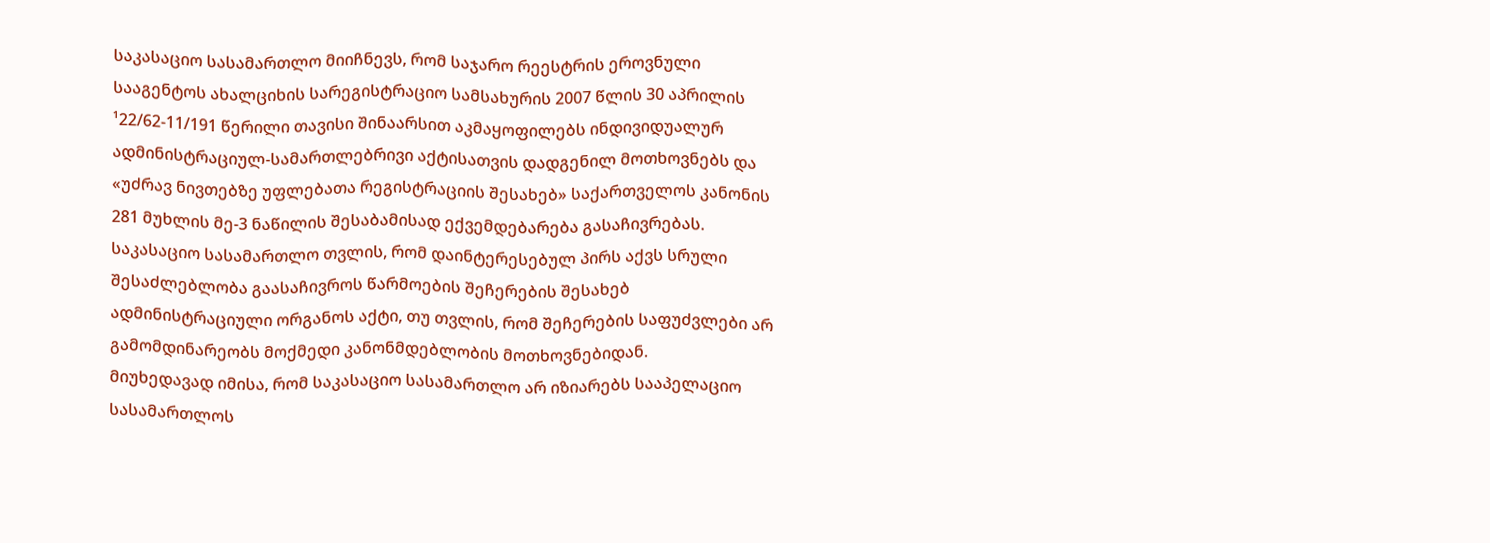საკასაციო სასამართლო მიიჩნევს, რომ საჯარო რეესტრის ეროვნული სააგენტოს ახალციხის სარეგისტრაციო სამსახურის 2007 წლის 30 აპრილის ¹22/62-11/191 წერილი თავისი შინაარსით აკმაყოფილებს ინდივიდუალურ ადმინისტრაციულ-სამართლებრივი აქტისათვის დადგენილ მოთხოვნებს და «უძრავ ნივთებზე უფლებათა რეგისტრაციის შესახებ» საქართველოს კანონის 281 მუხლის მე-3 ნაწილის შესაბამისად ექვემდებარება გასაჩივრებას.
საკასაციო სასამართლო თვლის, რომ დაინტერესებულ პირს აქვს სრული შესაძლებლობა გაასაჩივროს წარმოების შეჩერების შესახებ ადმინისტრაციული ორგანოს აქტი, თუ თვლის, რომ შეჩერების საფუძვლები არ გამომდინარეობს მოქმედი კანონმდებლობის მოთხოვნებიდან.
მიუხედავად იმისა, რომ საკასაციო სასამართლო არ იზიარებს სააპელაციო სასამართლოს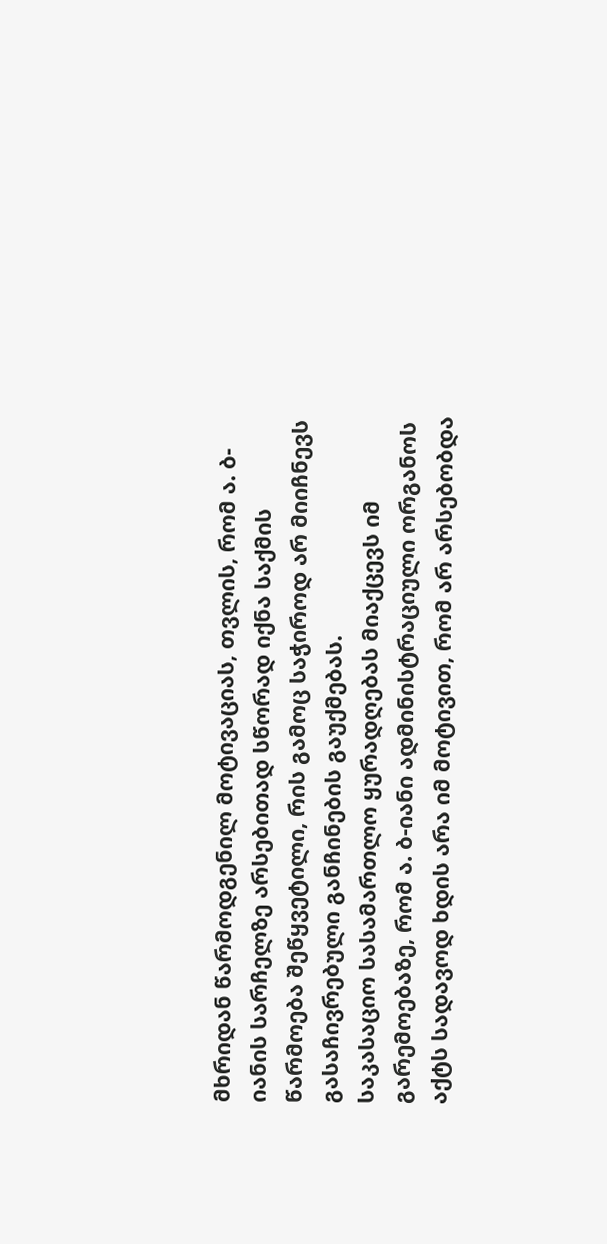მხრიდან წარმოდგენილ მოტივაციას, თვლის, რომ ა. ბ-იანის სარჩელზე არსებითად სწორად იქნა საქმის წარმოება შეწყვეტილი, რის გამოც საჭიროდ არ მიიჩნევს გასაჩივრებული განჩინების გაუქმებას.
საკასაციო სასამართლო ყურადღებას მიაქცევს იმ გარემოებაზე, რომ ა. ბ-იანი ადმინისტრაციული ორგანოს აქტს სადავოდ ხდის არა იმ მოტივით, რომ არ არსებობდა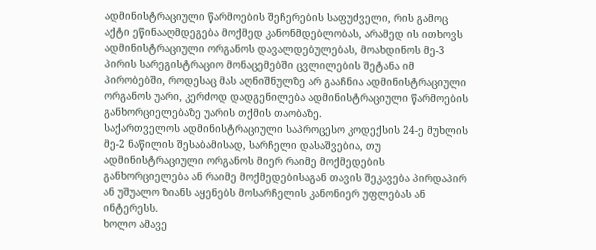ადმინისტრაციული წარმოების შეჩერების საფუძველი, რის გამოც აქტი ეწინააღმდეგება მოქმედ კანონმდებლობას, არამედ ის ითხოვს ადმინისტრაციული ორგანოს დავალდებულებას, მოახდინოს მე-3 პირის სარეგისტრაციო მონაცემებში ცვლილების შეტანა იმ პირობებში, როდესაც მას აღნიშნულზე არ გააჩნია ადმინისტრაციული ორგანოს უარი, კერძოდ დადგენილება ადმინისტრაციული წარმოების განხორციელებაზე უარის თქმის თაობაზე.
საქართველოს ადმინისტრაციული საპროცესო კოდექსის 24-ე მუხლის მე-2 ნაწილის შესაბამისად, სარჩელი დასაშვებია, თუ ადმინისტრაციული ორგანოს მიერ რაიმე მოქმედების განხორციელება ან რაიმე მოქმედებისაგან თავის შეკავება პირდაპირ ან უშუალო ზიანს აყენებს მოსარჩელის კანონიერ უფლებას ან ინტერესს.
ხოლო ამავე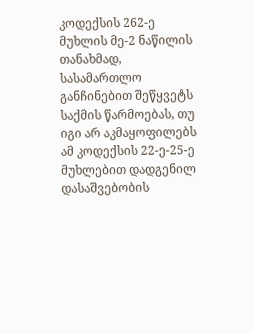კოდექსის 262-ე მუხლის მე-2 ნაწილის თანახმად, სასამართლო განჩინებით შეწყვეტს საქმის წარმოებას, თუ იგი არ აკმაყოფილებს ამ კოდექსის 22-ე-25-ე მუხლებით დადგენილ დასაშვებობის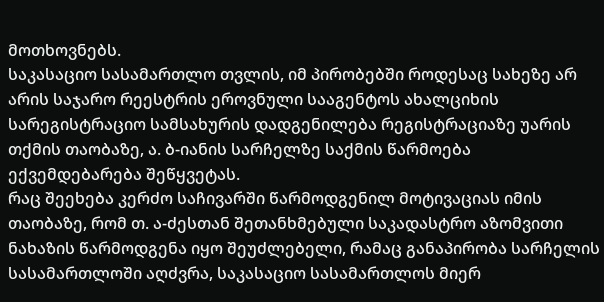მოთხოვნებს.
საკასაციო სასამართლო თვლის, იმ პირობებში როდესაც სახეზე არ არის საჯარო რეესტრის ეროვნული სააგენტოს ახალციხის სარეგისტრაციო სამსახურის დადგენილება რეგისტრაციაზე უარის თქმის თაობაზე, ა. ბ-იანის სარჩელზე საქმის წარმოება ექვემდებარება შეწყვეტას.
რაც შეეხება კერძო საჩივარში წარმოდგენილ მოტივაციას იმის თაობაზე, რომ თ. ა-ძესთან შეთანხმებული საკადასტრო აზომვითი ნახაზის წარმოდგენა იყო შეუძლებელი, რამაც განაპირობა სარჩელის სასამართლოში აღძვრა, საკასაციო სასამართლოს მიერ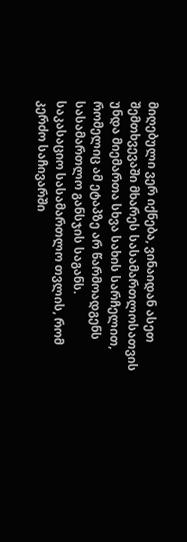მიღებული ვერ იქნება, ვინაიდან ასეთ შემთხვევაში მხარეს სასამართლოსათვის უნდა მიემართა სხვა სახის სარჩელით, რომელიც ამ ეტაპზე არ წარმოადგენს სასამართლო განსჯის საგანს.
საკასაციო სასამართლო თვლის, რომ კერძო საჩივარში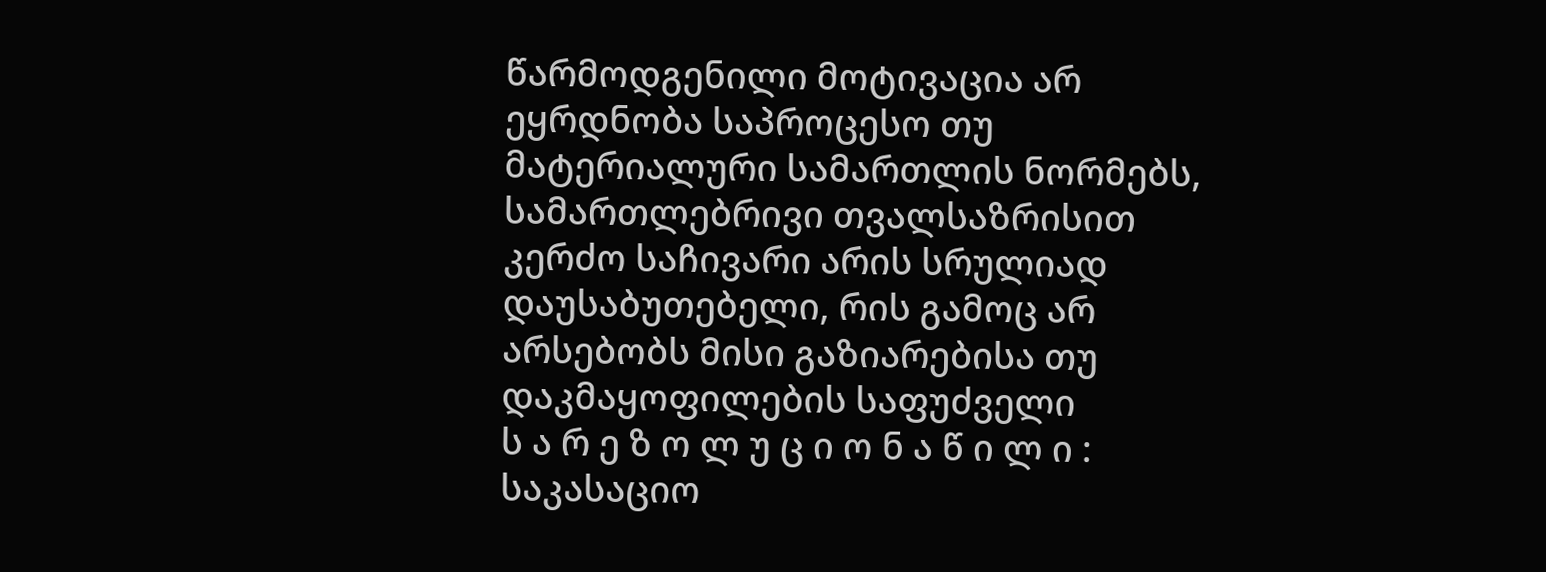წარმოდგენილი მოტივაცია არ ეყრდნობა საპროცესო თუ მატერიალური სამართლის ნორმებს, სამართლებრივი თვალსაზრისით კერძო საჩივარი არის სრულიად დაუსაბუთებელი, რის გამოც არ არსებობს მისი გაზიარებისა თუ დაკმაყოფილების საფუძველი
ს ა რ ე ზ ო ლ უ ც ი ო ნ ა წ ი ლ ი :
საკასაციო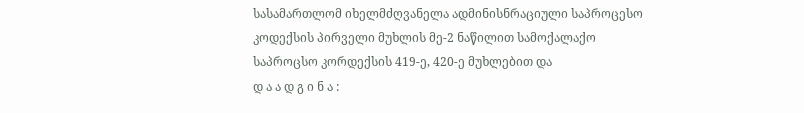სასამართლომ იხელმძღვანელა ადმინისნრაციული საპროცესო კოდექსის პირველი მუხლის მე-2 ნაწილით სამოქალაქო საპროცსო კორდექსის 419-ე, 420-ე მუხლებით და
დ ა ა დ გ ი ნ ა :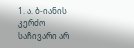1. ა. ბ-იანის კერძო საჩივარი არ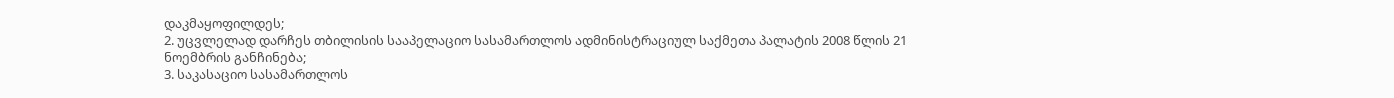დაკმაყოფილდეს;
2. უცვლელად დარჩეს თბილისის სააპელაციო სასამართლოს ადმინისტრაციულ საქმეთა პალატის 2008 წლის 21 ნოემბრის განჩინება;
3. საკასაციო სასამართლოს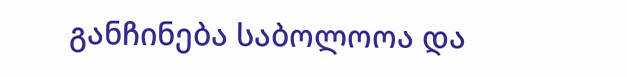განჩინება საბოლოოა და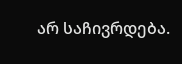არ საჩივრდება.